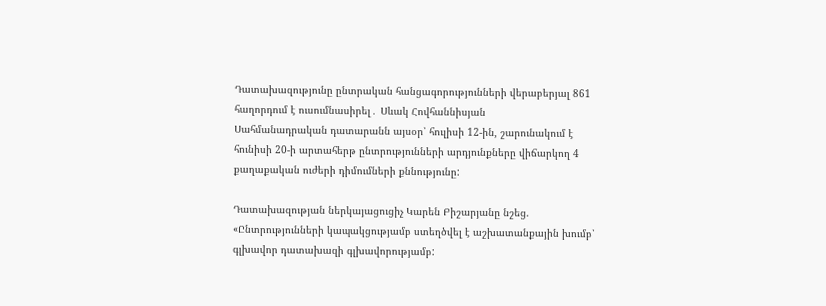Դատախազությունը ընտրական հանցագորությունների վերաբերյալ 861 հաղորդում է ուսումնասիրել․ Սևակ Հովհաննիսյան
Սահմանադրական դատարանն այսօր՝ հուլիսի 12-ին, շարունակում է հունիսի 20-ի արտահերթ ընտրությունների արդյունքները վիճարկող 4 քաղաքական ուժերի դիմումների քննությունը:

Դատախազության ներկայացուցիչ Կարեն Բիշարյանը նշեց. «Ընտրությունների կապակցությամբ ստեղծվել է աշխատանքային խումբ՝ գլխավոր դատախազի գլխավորությամբ: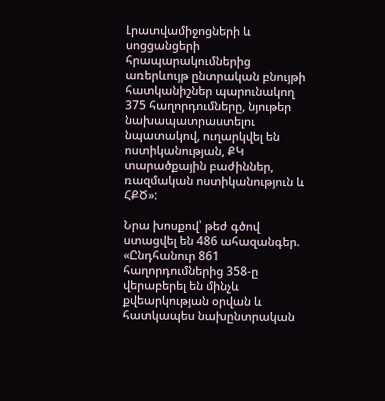Լրատվամիջոցների և սոցցանցերի հրապարակումներից առերևույթ ընտրական բնույթի հատկանիշներ պարունակող 375 հաղորդումները, նյութեր նախապատրաստելու նպատակով, ուղարկվել են ոստիկանության, ՔԿ տարածքային բաժիններ, ռազմական ոստիկանություն և ՀՔԾ»:

Նրա խոսքով՝ թեժ գծով ստացվել են 486 ահազանգեր. «Ընդհանուր 861 հաղորդումներից 358-ը վերաբերել են մինչև քվեարկության օրվան և հատկապես նախընտրական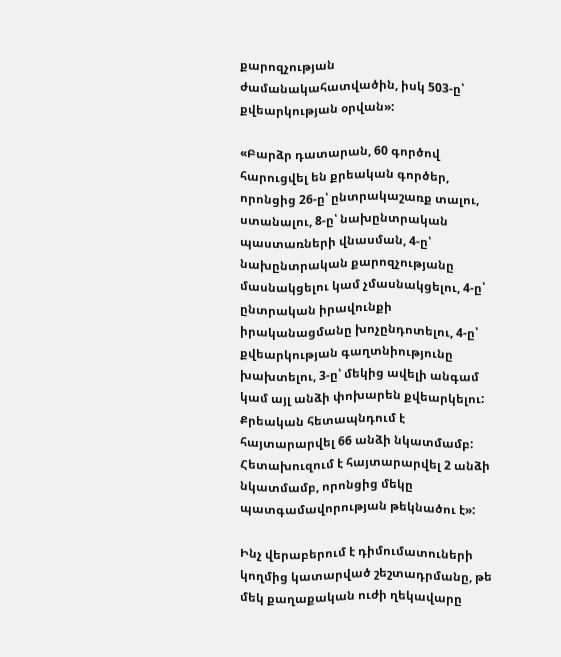քարոզչության ժամանակահատվածին, իսկ 503-ը՝ քվեարկության օրվան»:

«Բարձր դատարան, 60 գործով հարուցվել են քրեական գործեր, որոնցից 26-ը՝ ընտրակաշառք տալու, ստանալու, 8-ը՝ նախընտրական պաստառների վնասման, 4-ը՝ նախընտրական քարոզչությանը մասնակցելու կամ չմասնակցելու, 4-ը՝ ընտրական իրավունքի իրականացմանը խոչընդոտելու, 4-ը՝ քվեարկության գաղտնիությունը խախտելու, 3-ը՝ մեկից ավելի անգամ կամ այլ անձի փոխարեն քվեարկելու: Քրեական հետապնդում է հայտարարվել 66 անձի նկատմամբ: Հետախուզում է հայտարարվել 2 անձի նկատմամբ, որոնցից մեկը պատգամավորության թեկնածու է»:

Ինչ վերաբերում է դիմումատուների կողմից կատարված շեշտադրմանը, թե մեկ քաղաքական ուժի ղեկավարը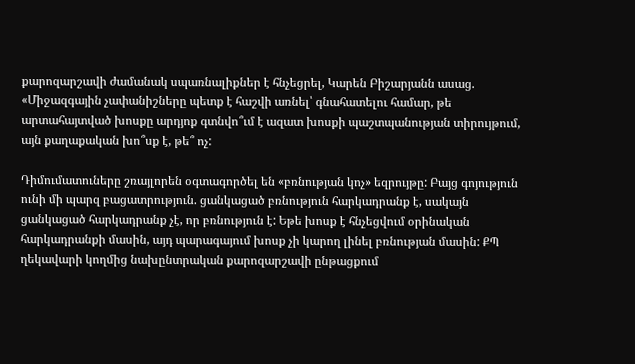քարոզարշավի ժամանակ սպառնալիքներ է հնչեցրել, Կարեն Բիշարյանն ասաց. «Միջազգային չափանիշները պետք է հաշվի առնել՝ գնահատելու համար, թե արտահայտված խոսքը արդյոք գտնվո՞ւմ է ազատ խոսքի պաշտպանության տիրույթում, այն քաղաքական խո՞սք է, թե՞ ոչ:

Դիմումատուները շռայլորեն օգտագործել են «բռնության կոչ» եզրույթը: Բայց գոյություն ունի մի պարզ բացատրություն. ցանկացած բռնություն հարկադրանք է, սակայն ցանկացած հարկադրանք չէ, որ բռնություն է: Եթե խոսք է հնչեցվում օրինական հարկադրանքի մասին, այդ պարագայում խոսք չի կարող լինել բռնության մասին: ՔՊ ղեկավարի կողմից նախընտրական քարոզարշավի ընթացքում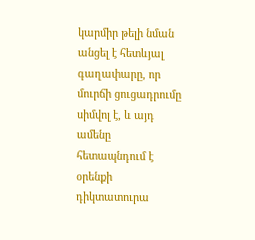կարմիր թելի նման անցել է հետևյալ գաղափարը, որ մուրճի ցուցադրումը սիմվոլ է, և այդ ամենը հետապնդում է օրենքի դիկտատուրա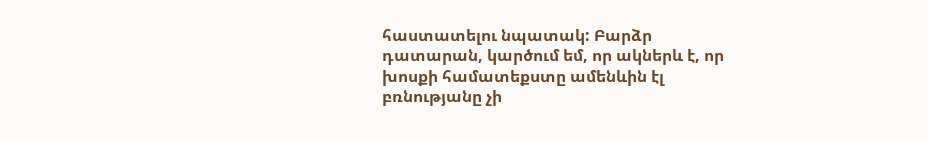հաստատելու նպատակ: Բարձր դատարան, կարծում եմ, որ ակներև է, որ խոսքի համատեքստը ամենևին էլ բռնությանը չի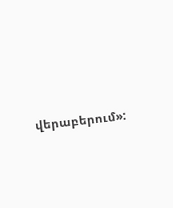վերաբերում»: